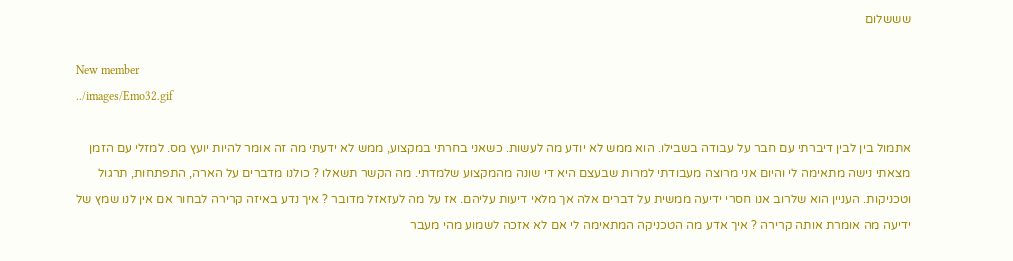שששלום

New member
../images/Emo32.gif

אתמול בין לבין דיברתי עם חבר על עבודה בשבילו. הוא ממש לא יודע מה לעשות. כשאני בחרתי במקצוע, ממש לא ידעתי מה זה אומר להיות יועץ מס. למזלי עם הזמן מצאתי נישה מתאימה לי והיום אני מרוצה מעבודתי למרות שבעצם היא די שונה מהמקצוע שלמדתי. מה הקשר תשאלו ? כולנו מדברים על הארה, התפתחות, תרגול וטכניקות. העניין הוא שלרוב אנו חסרי ידיעה ממשית על דברים אלה אך מלאי דיעות עליהם. אז על מה לעזאזל מדובר ? איך נדע באיזה קרירה לבחור אם אין לנו שמץ של ידיעה מה אומרת אותה קרירה ? איך אדע מה הטכניקה המתאימה לי אם לא אזכה לשמוע מהי מעבר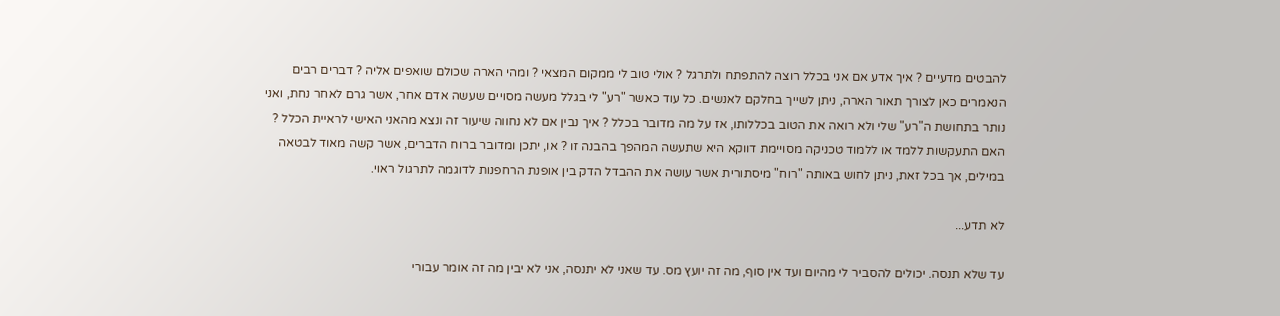להבטים מדעיים ? איך אדע אם אני בכלל רוצה להתפתח ולתרגל ? אולי טוב לי ממקום המצאי ? ומהי הארה שכולם שואפים אליה ? דברים רבים הנאמרים כאן לצורך תאור הארה, ניתן לשייך בחלקם לאנשים. כל עוד כאשר "רע" לי בגלל מעשה מסויים שעשה אדם אחר, אשר גרם לאחר נחת, ואני נותר בתחושת ה"רע" שלי ולא רואה את הטוב בכללותו, אז על מה מדובר בכלל ? איך נבין אם לא נחווה שיעור זה ונצא מהאני האישי לראיית הכלל ? האם התעקשות ללמד או ללמוד טכניקה מסויימת דווקא היא שתעשה המהפך בהבנה זו ? או, יתכן ומדובר ברוח הדברים, אשר קשה מאוד לבטאה במילים, אך בכל זאת, ניתן לחוש באותה "רוח" מיסתורית אשר עושה את ההבדל הדק בין אופנת הרחפנות לדוגמה לתרגול ראוי.

לא תדע...

עד שלא תנסה. יכולים להסביר לי מהיום ועד אין סוף, מה זה יועץ מס. עד שאני לא יתנסה, אני לא יבין מה זה אומר עבורי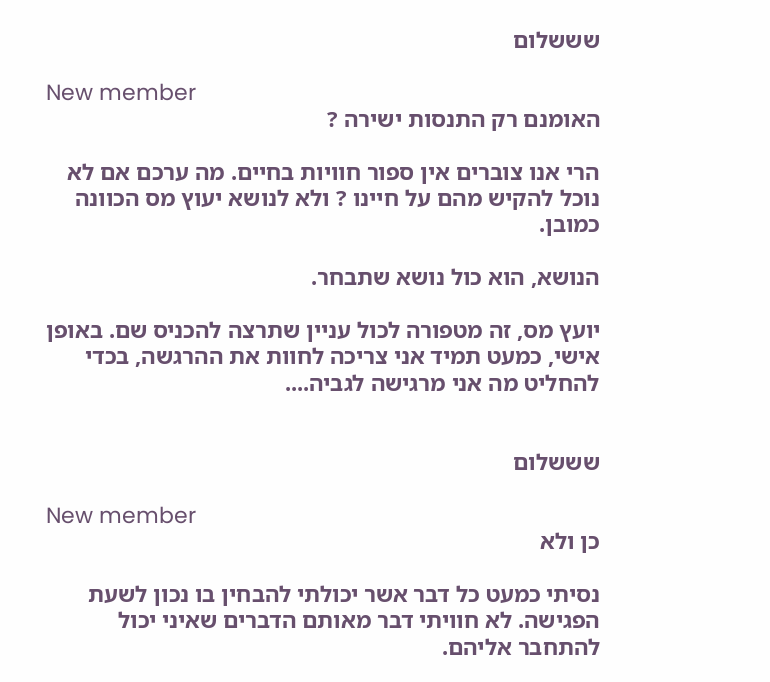שששלום

New member
האומנם רק התנסות ישירה ?

הרי אנו צוברים אין ספור חוויות בחיים. מה ערכם אם לא נוכל להקיש מהם על חיינו ? ולא לנושא יעוץ מס הכוונה כמובן.

הנושא, הוא כול נושא שתבחר.

יועץ מס, זה מטפורה לכול עניין שתרצה להכניס שם. באופן אישי, כמעט תמיד אני צריכה לחוות את ההרגשה, בכדי להחליט מה אני מרגישה לגביה....


שששלום

New member
כן ולא

נסיתי כמעט כל דבר אשר יכולתי להבחין בו נכון לשעת הפגישה. לא חוויתי דבר מאותם הדברים שאיני יכול להתחבר אליהם.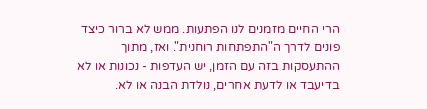הרי החיים מזמנים לנו הפתעות. ממש לא ברור כיצד פונים לדרך ה"התפתחות רוחנית". ואז, מתוך ההתעסקות בזה עם הזמן, יש העדפות - נכונות או לא בדיעבד או לדעת אחרים, נולדת הבנה או לא.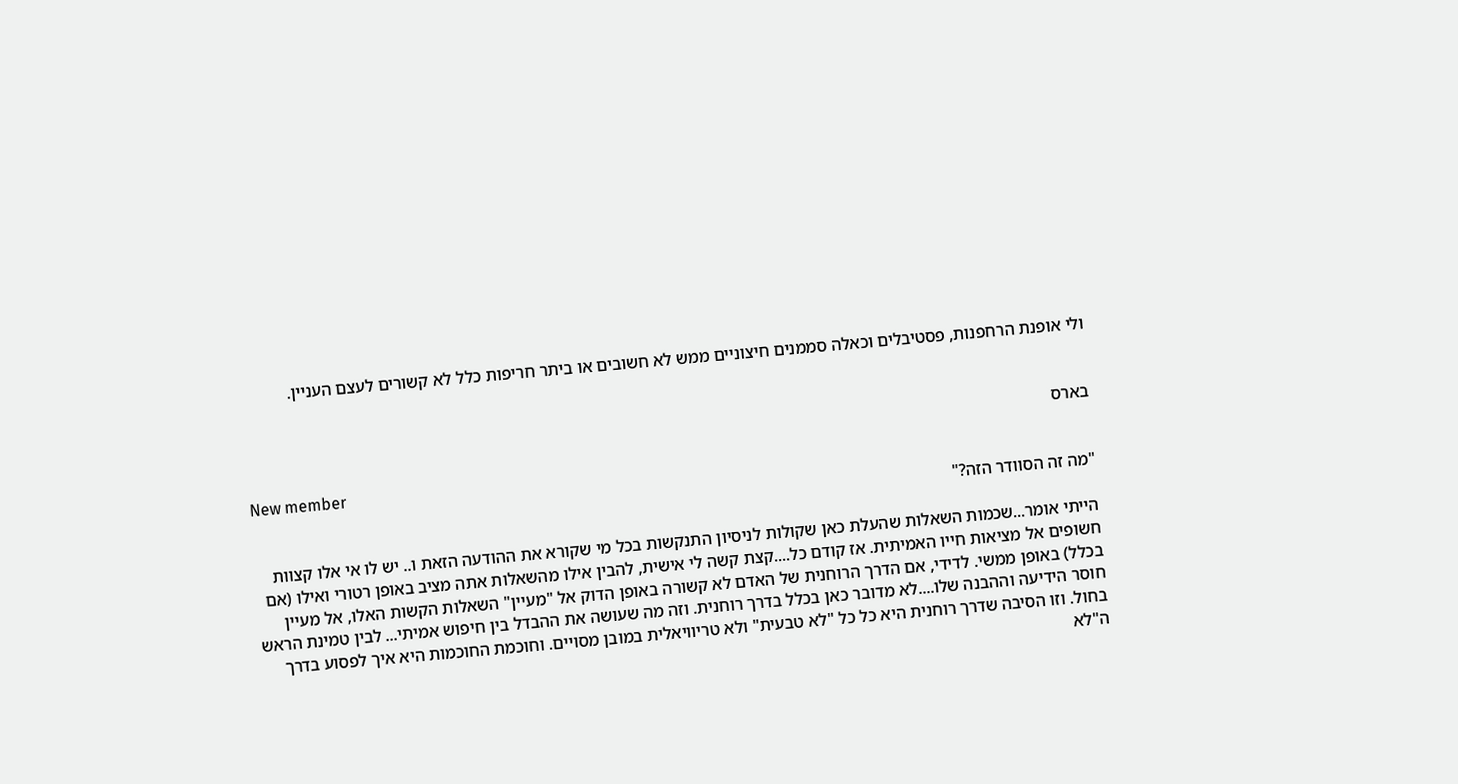ולי אופנת הרחפנות, פסטיבלים וכאלה סממנים חיצוניים ממש לא חשובים או ביתר חריפות כלל לא קשורים לעצם העניין.


בארס

New member
"מה זה הסוודר הזה?"

הייתי אומר...שכמות השאלות שהעלת כאן שקולות לניסיון התנקשות בכל מי שקורא את ההודעה הזאת ו.. יש לו אי אלו קצוות חשופים אל מציאות חייו האמיתית. אז קודם כל....קצת קשה לי אישית, להבין אילו מהשאלות אתה מציב באופן רטורי ואילו (אם בכלל) באופן ממשי. לדידי, אם הדרך הרוחנית של האדם לא קשורה באופן הדוק אל "מעיין" השאלות הקשות האלו, אל מעיין חוסר הידיעה וההבנה שלו....לא מדובר כאן בכלל בדרך רוחנית. וזה מה שעושה את ההבדל בין חיפוש אמיתי... לבין טמינת הראש בחול. וזו הסיבה שדרך רוחנית היא כל כל "לא טבעית" ולא טריוויאלית במובן מסויים. וחוכמת החוכמות היא איך לפסוע בדרך ה"לא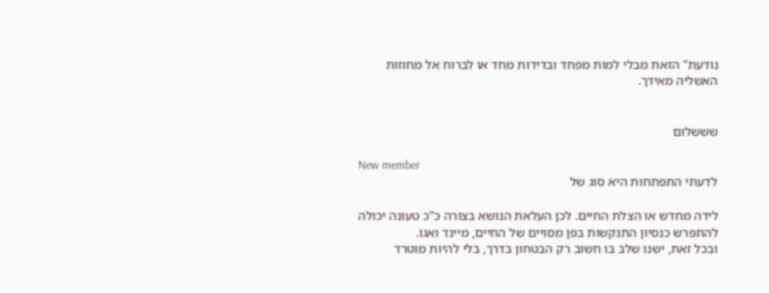נודעת" הזאת מבלי למות מפחד ובדידות מחד או לברוח אל מחוזות האשליה מאידך.


שששלום

New member
לדעתי התפתחות היא סוג של

לידה מחדש או הצלת החיים. לכן העלאת הנושא בצורה כ"כ טעונה יכולה להתפרש כנסיון התנקשות בפן מסויים של החיים, מיינד ואגו.
ובכל זאת, ישנו שלב בו חשוב רק הבטחון בדרך, בלי להיות מוטרד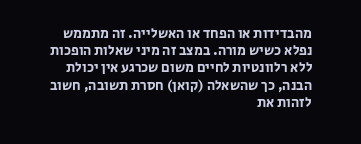מהבדידות או הפחד או האשלייה. זה מתממש נפלא כשיש מורה. במצב זה מיני שאלות הופכות ללא רלוונטיות לחיים משום שכרגע אין יכולת הבנה, כך שהשאלה (קואן) חסרת תשובה, חשוב לזהות את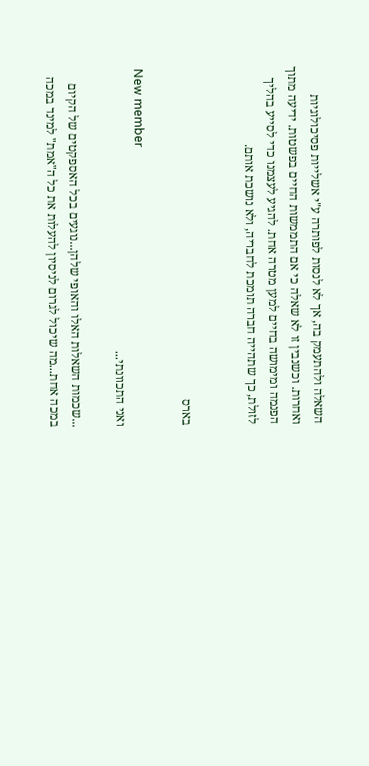השאלה ולהתעמק בה, אך לא לנסות לפותרה ע"י אשלייות פסיכולוגיות ואחרות. וכשנבין זו לא שאלה כי אם התממשות החיים בפשטות. ידיעה מתוך הפנמה ומימושה בחיים למען מטרה אחת. להגיע לעצמנו כדי לסייע בהליך לזולת, כך שתהייה חברה תומכת לחבריה, ולא נושכת אותם.


בארס

New member
ואני התכוונתי...

...שכמות השאלות האלו והאופי שלהן...נוגעים בכל האספקטים של הקיום במכה אחת...מה שיכול לגרום לניסיון להעלות את כל ה"אמת" למינד במכה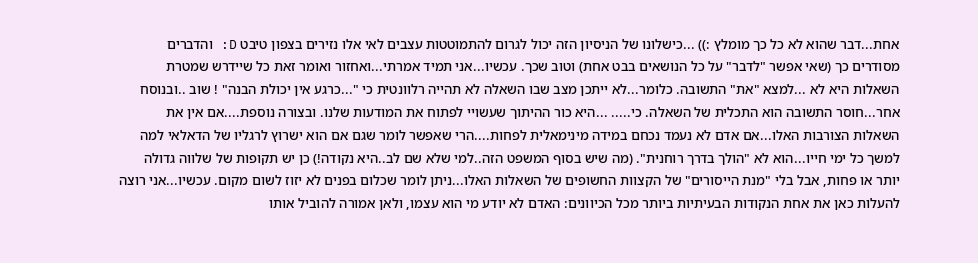אחת...דבר שהוא לא כל כך מומלץ :)) ...כישלונו של הניסיון הזה יכול לגרום להתמוטטות עצבים לאי אלו נזירים בצפון טיבט D: והדברים מסודרים כך (שאי אפשר "לדבר" על כל הנושאים בבט אחת) וטוב שכך. עכשיו...אני תמיד אמרתי...ואחזור ואומר זאת כל שיידרש שמטרת השאלות היא לא ...למצא "את" התשובה. כלומר...לא ייתכן מצב שבו השאלה לא תהייה רלוונטית כי "...כרגע אין יכולת הבנה" ! שוב ..ובנוסח אחר...חוסר התשובה הוא התכלית של השאלה. כי..... ...היא כור ההיתוך שעשויי לפתוח את המודעות שלנו. ובצורה נוספת....אם אין את השאלות הצורבות האלו...אם אדם לא נעמד נכחם במידה מינימאלית לפחות....הרי שאפשר לומר שגם אם הוא ישרוץ לרגליו של הדאלאי למה למשך כל ימי חייו...הוא לא "הולך בדרך רוחנית". (מה שיש בסוף המשפט הזה..למי שלא שם לב..היא נקודה!) כן יש תקופות של שלווה גדולה יותר או פחות, אבל בלי "מנת הייסורים" של הקצוות החשופים של השאלות האלו...ניתן לומר שכלום בפנים לא יזוז לשום מקום. עכשיו...אני רוצה להעלות כאן את אחת הנקודות הבעיתיות ביותר מכל הכיוונים: האדם לא יודע מי הוא עצמו, ולאן אמורה להוביל אותו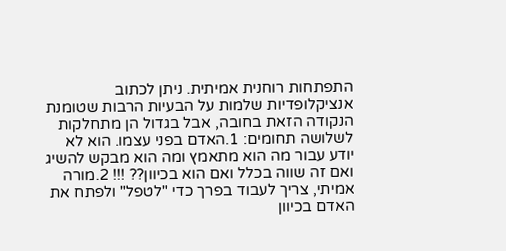התפתחות רוחנית אמיתית. ניתן לכתוב אנציקלופדיות שלמות על הבעיות הרבות שטומנת הנקודה הזאת בחובה, אבל בגדול הן מתחלקות לשלושה תחומים: 1.האדם בפני עצמו. הוא לא יודע עבור מה הוא מתאמץ ומה הוא מבקש להשיג ואם זה שווה בכלל ואם הוא בכיוון?? !!! 2.מורה אמיתי, צריך לעבוד בפרך כדי "לטפל" ולפתח את האדם בכיוון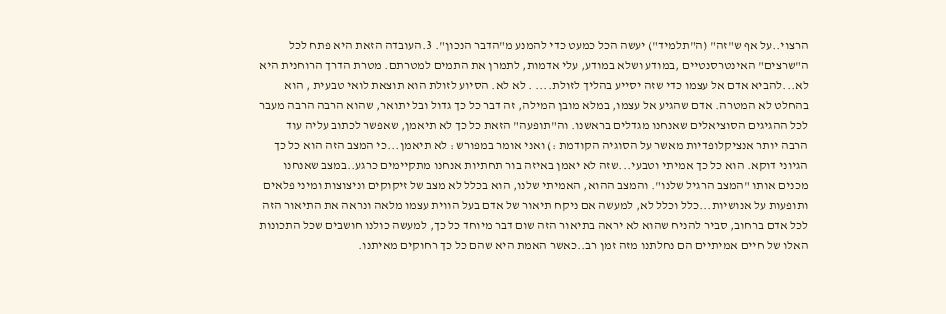הרצוי..על אף ש"זה" (ה"תלמיד") יעשה הכל כמעט כדי להמנע מ"הדבר הנכון". 3.העובדה הזאת היא פתח לכל ה"שרצים" האינטרסנטיים ,במודע ושלא במודע, עלי אדמות, לתמרן את התמים למטרתם. מטרת הדרך הרוחנית היא לא...להביא אדם אל עצמו כדי שזה יסייע בהליך לזולת.... . לא לא. הסיוע לזולת הוא תוצאת לואי טבעית , הוא בהחלט לא המטרה. אדם שהגיע אל עצמו, במלא מובן המילה, זה דבר כל כך גדול ובל יתואר, שהוא הרבה הרבה מעבר לכל ההגיגים הסוציאלים שאנחנו מגדלים בראשנו. וה"תופעה" הזאת כל כך לא תיאמן, שאפשר לכתוב עליה עוד הרבה יותר אנציקלופדיות מאשר על הסוגיה הקודמת :) ואני אומר במפורש : לא תיאמן...כי המצב הזה הוא כל כך הגיוני דוקא. הוא כל כך אמיתי וטבעי...שזה לא יאמן באיזה בור תחתיות אנחנו מתקיימים כרגע..במצב שאנחנו מכנים אותו "המצב הרגיל שלנו". והמצב ההוא, האמיתי שלנו, הוא בכלל לא מצב של זיקוקים וניצוצות ומיני פלאים ותופעות על אנושיות...כלל וכלל לא, למעשה אם ניקח תיאור של אדם בעל הווית עצמו מלאה ונראה את התיאור הזה לכל אדם ברחוב, סביר להניח שהוא לא יראה בתיאור הזה שום דבר מיוחד כל כך, למעשה כולנו חושבים שכל התכונות האלו של חיים אמיתיים הם נחלתנו מזה זמן רב..כאשר האמת היא שהם כל כך רחוקים מאיתנו.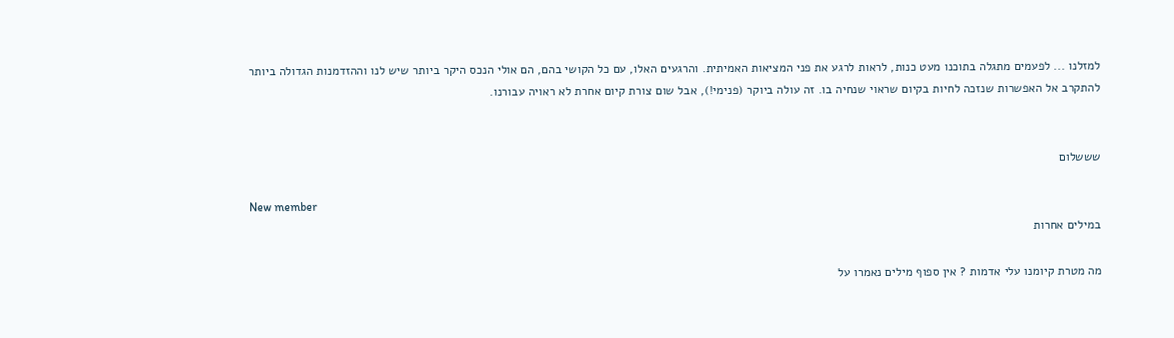למזלנו ... לפעמים מתגלה בתוכנו מעט כנות, לראות לרגע את פני המציאות האמיתית. והרגעים האלו, עם כל הקושי בהם, הם אולי הנכס היקר ביותר שיש לנו וההזדמנות הגדולה ביותר להתקרב אל האפשרות שנזכה לחיות בקיום שראוי שנחיה בו. זה עולה ביוקר (פנימי!), אבל שום צורת קיום אחרת לא ראויה עבורנו.


שששלום

New member
במילים אחרות

מה מטרת קיומנו עלי אדמות ? אין ספוף מילים נאמרו על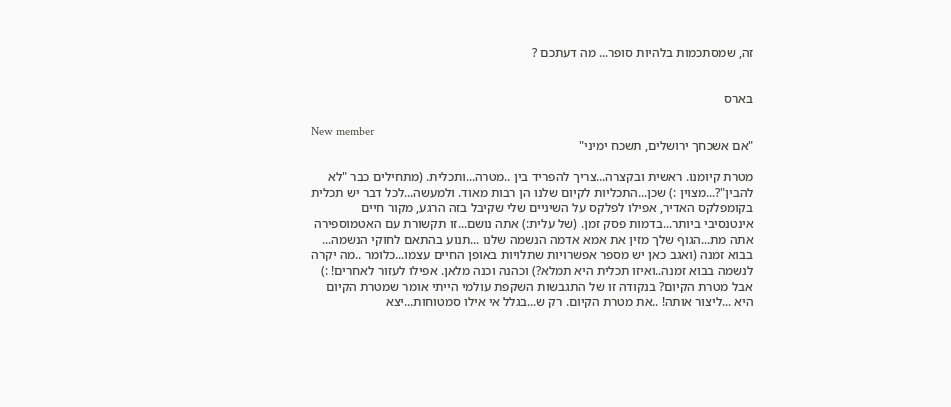זה, שמסתכמות בלהיות סופר... מה דעתכם ?


בארס

New member
"אם אשכחך ירושלים, תשכח ימיני"

מטרת קיומנו. ראשית ובקצרה...צריך להפריד בין ..מטרה...ותכלית. (מתחילים כבר "לא להבין"?...מצוין :) שכן...התכליות לקיום שלנו הן רבות מאוד. ולמעשה...לכל דבר יש תכלית בקומפלקס האדיר, אפילו לפלקס על השיניים שלי שקיבל בזה הרגע, מקור חיים אינטנסיבי ביותר...בדמות פסק זמן. (של עלית:) אתה נושם...זו תקשורת עם האטמוספירה אתה מת...הגוף שלך מזין את אמא אדמה הנשמה שלנו ...תנוע בהתאם לחוקי הנשמה... בבוא זמנה (ואגב כאן יש מספר אפשרויות שתלויות באופן החיים עצמו...כלומר ..מה יקרה לנשמה בבוא זמנה..ואיזו תכלית היא תמלא?) וכהנה וכנה מלאן. אפילו לעזור לאחרים! :) אבל מטרת הקיום? בנקודה זו של התגבשות השקפת עולמי הייתי אומר שמטרת הקיום היא ...ליצור אותה! ..את מטרת הקיום. רק ש...בגלל אי אילו סמטוחות...יצא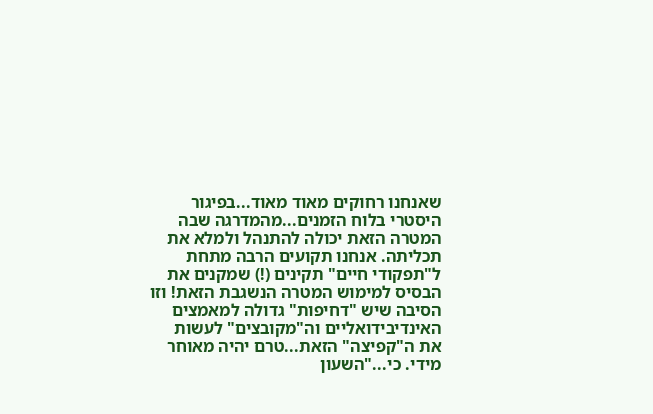שאנחנו רחוקים מאוד מאוד...בפיגור היסטרי בלוח הזמנים...מהמדרגה שבה המטרה הזאת יכולה להתנהל ולמלא את תכליתה. אנחנו תקועים הרבה מתחת ל"תפקודי חיים" תקינים (!) שמקנים את הבסיס למימוש המטרה הנשגבת הזאת! וזו הסיבה שיש "דחיפות" גדולה למאמצים האינדיבידואליים וה"מקובצים" לעשות את ה"קפיצה" הזאת...טרם יהיה מאוחר מידי. כי..."השעון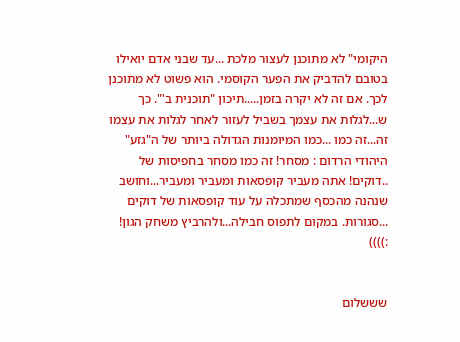היקומי" לא מתוכנן לעצור מלכת ...עד שבני אדם יואילו בטובם להדביק את הפער הקוסמי. הוא פשוט לא מתוכנן לכך. אם זה לא יקרה בזמן.....תיכון "תוכנית ב'". כך ש...לגלות את עצמך בשביל לעזור לאחר לגלות את עצמו זה...זה כמו ...כמו המיומנות הגדולה ביותר של ה"גזע" היהודי הרדום : מסחר! זה כמו מסחר בחפיסות של ..דוקים! אתה מעביר קופסאות ומעביר ומעביר...וחושב שנהנה מהכסף שמתכלה על עוד קופסאות של דוקים ...סגורות. במקום לתפוס חבילה...ולהרביץ משחק הגון! :))))


שששלום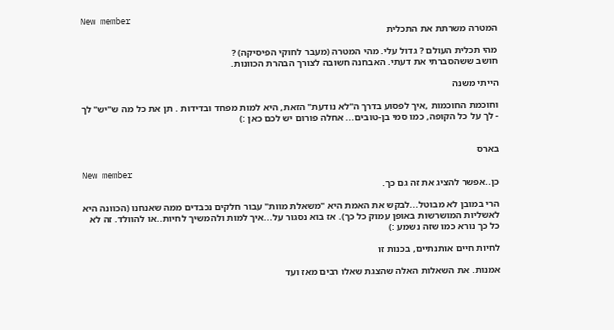New member
המטרה משרתת את התכלית

מהי תכלית העולם ? גדול עלי. מהי המטרה (מעבר לחוקי הפיסיקה) ?
חושב ששהסברתי את דעתי. האבחנה חשובה לצורך הבהרת הכוונות.

הייתי משנה

וחוכמת החוכמות ,איך לפסוע בדרך ה"לא נודעת" הזאת, היא למות מפחד ובדידות . תן את כל מה ש"יש" לך - לך על כל הקופה, כמו סמי בן-טובים... אחלה פורום יש לכם כאן :)


בארס

New member
כן..אפשר להציג את זה גם כך.

הרי במובן לא מבוטל...לבקש את האמת היא "משאלת מוות" עבור חלקים נכבדים ממה שאנחנו (הכוונה היא לאשליות המושרשות באופן עמוק כל כך). אז בוא נסגור על...איך למות ולהמשיך לחיות..או להוולד. זה לא כל כך נורא כמו שזה נשמע :)

לחיות חיים אותנתיים, בכנות זו

אמנות. את השאלות האלה שהצגת שאלו רבים מאז ועד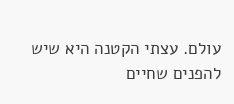עולם. עצתי הקטנה היא שיש להפנים שחיים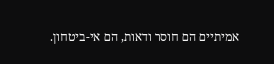אמיתיים הם חוסר ודאות, הם אי-ביטחון.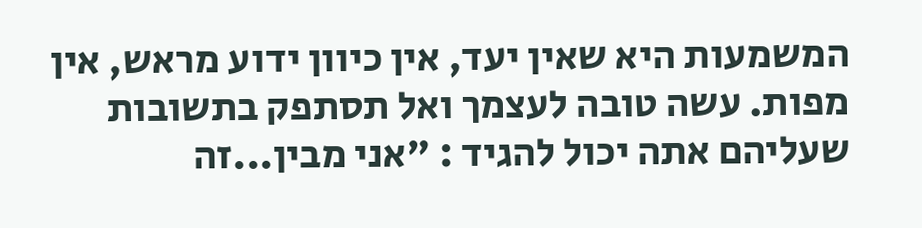המשמעות היא שאין יעד, אין כיוון ידוע מראש, אין מפות. עשה טובה לעצמך ואל תסתפק בתשובות שעליהם אתה יכול להגיד : "אני מבין...זה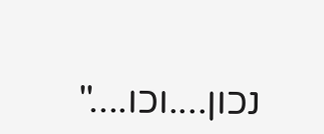נכון....וכו...."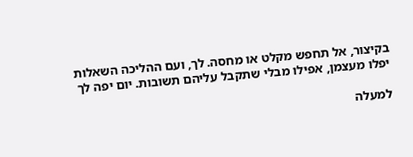בקיצור, אל תחפש מקלט או מחסה. לך, ועם ההליכה השאלות יפלו מעצמן, אפילו מבלי שתקבל עליהם תשובות. יום יפה לך

למעלה